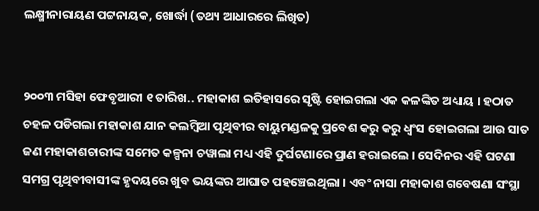ଲକ୍ଷ୍ମୀନାରାୟଣ ପଟ୍ଟନାୟକ, ଖୋର୍ଦ୍ଧା (ତଥ୍ୟ ଆଧାରରେ ଲିଖିତ)


୨୦୦୩ ମସିହା ଫେବୃଆରୀ ୧ ତାରିଖ.. ମହାକାଶ ଇତିହାସରେ ସୃଷ୍ଟି ହୋଇଗଲା ଏକ କଳଙ୍କିତ ଅଧ୍ୟାୟ । ହଠାତ ଚହଳ ପଡିଗଲା ମହାକାଶ ଯାନ କଲମ୍ବିଆ ପୃଥିବୀର ବାୟୁମଣ୍ଡଳକୁ ପ୍ରବେଶ କରୁ କରୁ ଧ୍ଵଂସ ହୋଇଗଲା ଆଉ ସାତ ଜଣ ମହାକାଶଚାରୀଙ୍କ ସମେତ କଳ୍ପନା ଚୱାଲା ମଧ୍ୟ ଏହି ଦୁର୍ଘଟଣାରେ ପ୍ରାଣ ହରାଇଲେ । ସେଦିନର ଏହି ଘଟଣା ସମଗ୍ର ପୃଥିବୀବାସୀଙ୍କ ହୃଦୟରେ ଖୁବ ଭୟଙ୍କର ଆଘାତ ପହଞ୍ଚେଇଥିଲା । ଏବଂ ନାସା ମହାକାଶ ଗବେଷଣା ସଂସ୍ଥା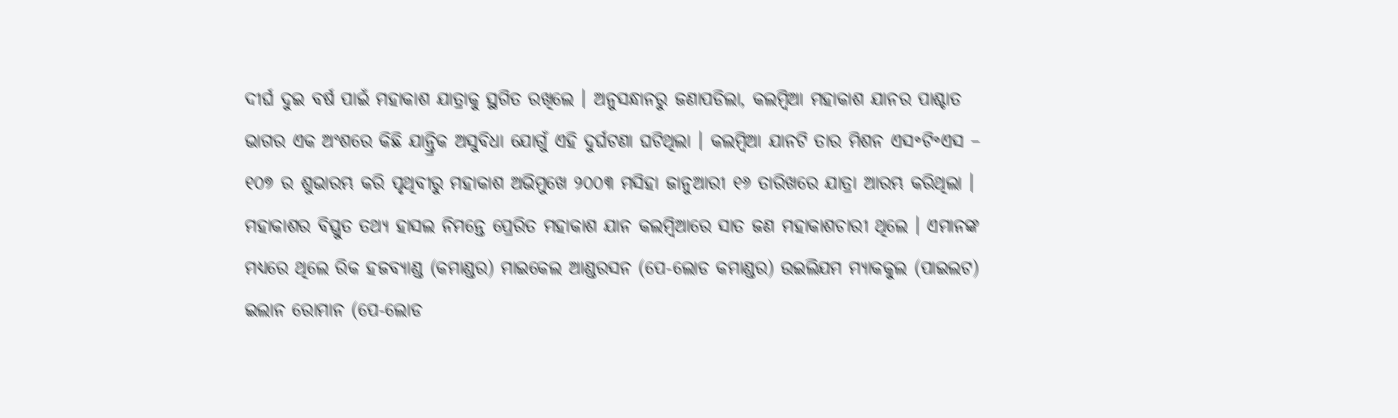ଦୀର୍ଘ ଦୁଇ ବର୍ଷ ପାଇଁ ମହାକାଶ ଯାତ୍ରାକୁ ସ୍ଥଗିତ ରଖିଲେ । ଅନୁସନ୍ଧାନରୁ ଜଣାପଡିଲା, କଲମ୍ବିଆ ମହାକାଶ ଯାନର ପାଶ୍ଚାତ ଭାଗର ଏକ ଅଂଶରେ କିଛି ଯାନ୍ତ୍ରିକ ଅସୁବିଧା ଯୋଗୁଁ ଏହି ଦୁର୍ଘଟଣା ଘଟିଥିଲା । କଲମ୍ବିଆ ଯାନଟି ତାର ମିଶନ ଏସ॰ଟି॰ଏସ – ୧୦୭ ର ଶୁଭାରମ୍ଭ କରି ପୃଥିବୀରୁ ମହାକାଶ ଅଭିମୁଖେ ୨୦୦୩ ମସିହା ଜାନୁଆରୀ ୧୬ ତାରିଖରେ ଯାତ୍ରା ଆରମ୍ଭ କରିଥିଲା । ମହାକାଶର ବିସ୍ତ୍ରୁତ ତଥ୍ୟ ହାସଲ ନିମନ୍ତେ ପ୍ରେରିତ ମହାକାଶ ଯାନ କଲମ୍ବିଆରେ ସାତ ଜଣ ମହାକାଶଚାରୀ ଥିଲେ । ଏମାନଙ୍କ ମଧ୍ୟରେ ଥିଲେ ରିକ ହଜବ୍ୟାଣ୍ଡ (କମାଣ୍ଡର) ମାଇକେଲ ଆଣ୍ଡରସନ (ପେ-ଲୋଡ କମାଣ୍ଡର) ଉଇଲିଯମ ମ୍ୟାକକୁଲ (ପାଇଲଟ) ଇଲାନ ରୋମାନ (ପେ-ଲୋଡ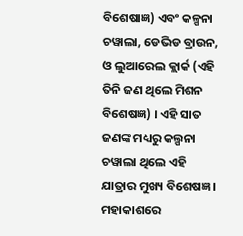ବିଶେଷାଜ୍ଞ) ଏବଂ କଳ୍ପନା ଚୱାଲା, ଡେଭିଡ ବ୍ରାଉନ, ଓ ଲୁଆରେଲ କ୍ଲାର୍କ (ଏହି ତିନି ଜଣ ଥିଲେ ମିଶନ ବିଶେଷଜ୍ଞ) । ଏହି ସାତ ଜଣଙ୍କ ମଧ୍ୟରୁ କଲ୍ପନା ଚୱାଲା ଥିଲେ ଏହି ଯାତ୍ରାର ମୁଖ୍ୟ ବିଶେଷଜ୍ଞ । ମହାକାଶରେ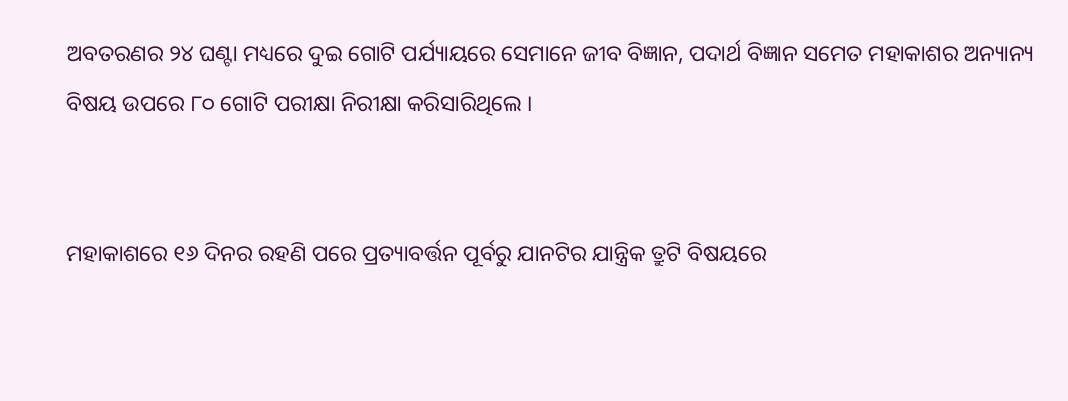ଅବତରଣର ୨୪ ଘଣ୍ଟା ମଧ୍ୟରେ ଦୁଇ ଗୋଟି ପର୍ଯ୍ୟାୟରେ ସେମାନେ ଜୀବ ବିଜ୍ଞାନ, ପଦାର୍ଥ ବିଜ୍ଞାନ ସମେତ ମହାକାଶର ଅନ୍ୟାନ୍ୟ ବିଷୟ ଉପରେ ୮୦ ଗୋଟି ପରୀକ୍ଷା ନିରୀକ୍ଷା କରିସାରିଥିଲେ ।


ମହାକାଶରେ ୧୬ ଦିନର ରହଣି ପରେ ପ୍ରତ୍ୟାବର୍ତ୍ତନ ପୂର୍ବରୁ ଯାନଟିର ଯାନ୍ତ୍ରିକ ତ୍ରୁଟି ବିଷୟରେ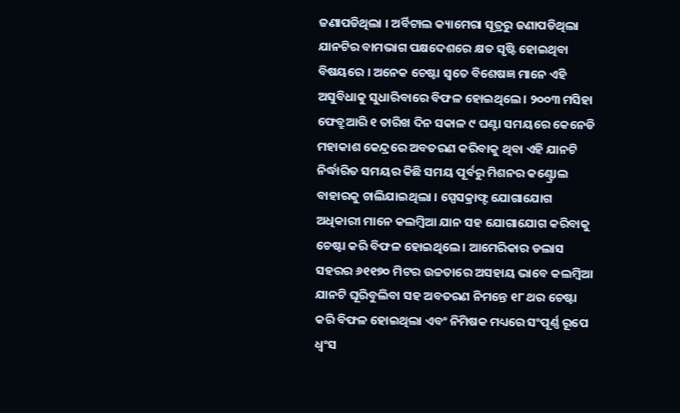ଜଣାପଡିଥିଲା । ଅର୍ବିଟାଲ କ୍ୟାମେରା ସୂତ୍ରରୁ ଜଣାପଡିଥିଲା ଯାନଟିର ବାମଭାଗ ପକ୍ଷଦେଶରେ କ୍ଷତ ସୃଷ୍ଟି ହୋଇଥିବା ବିଷୟରେ । ଅନେକ ଚେଷ୍ଟା ସ୍ଵତେ ବିଶେଷଜ୍ଞ ମାନେ ଏହି ଅସୁବିଧାକୁ ସୁଧାରିବାରେ ବିଫଳ ହୋଇଥିଲେ । ୨୦୦୩ ମସିହା ଫେବ୍ରୁଆରି ୧ ତାରିଖ ଦିନ ସକାଳ ୯ ଘଣ୍ଟା ସମୟରେ କେନେଡି ମହାକାଶ କେନ୍ଦ୍ରରେ ଅବତରଣ କରିବାକୁ ଥିବା ଏହି ଯାନଟି ନିର୍ଦ୍ଧାରିତ ସମୟର କିଛି ସମୟ ପୂର୍ବରୁ ମିଶନର କଣ୍ଟ୍ରୋଲ ବାହାରକୁ ଚାଲିଯାଇଥିଲା । ସ୍ପେସକ୍ରାଫ୍ଟ ଯୋଗାଯୋଗ ଅଧିକାରୀ ମାନେ କଲମ୍ବିଆ ଯାନ ସହ ଯୋଗାଯୋଗ କରିବାକୁ ଚେଷ୍ଟା କରି ବିଫଳ ହୋଇଥିଲେ । ଆମେରିକାର ଡଲାସ ସହରର ୬୧୧୭୦ ମିଟର ଉଚ୍ଚତାରେ ଅସହାୟ ଭାବେ କଲମ୍ବିଆ ଯାନଟି ଘୂରିବୁଲିବା ସହ ଅବତରଣ ନିମନ୍ତେ ୧୮ ଥର ଚେଷ୍ଟା କରି ବିଫଳ ହୋଇଥିଲା ଏବଂ ନିମିଷକ ମଧ୍ୟରେ ସଂପୂର୍ଣ୍ଣ ରୂପେ ଧ୍ଵଂସ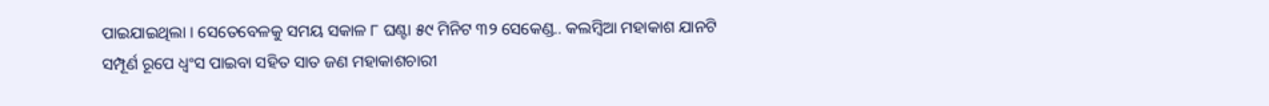ପାଇଯାଇଥିଲା । ସେତେବେଳକୁ ସମୟ ସକାଳ ୮ ଘଣ୍ଟା ୫୯ ମିନିଟ ୩୨ ସେକେଣ୍ଡ.. କଲମ୍ବିଆ ମହାକାଶ ଯାନଟି ସମ୍ପୂର୍ଣ ରୂପେ ଧ୍ଵଂସ ପାଇବା ସହିତ ସାତ ଜଣ ମହାକାଶଚାରୀ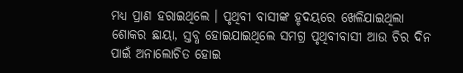ମଧ୍ୟ ପ୍ରାଣ ହରାଇଥିଲେ । ପୃଥିବୀ ବାସୀଙ୍କ ହୃଦୟରେ ଖେଳିଯାଇଥିଲା ଶୋକର ଛାୟା, ସ୍ତବ୍ଧ ହୋଇଯାଇଥିଲେ ସମଗ୍ର ପୃଥିବୀବାସୀ ଆଉ ଚିର ଦିନ ପାଇଁ ଅନାଲୋଚିତ ହୋଇ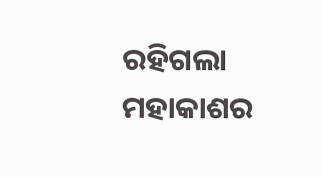ରହିଗଲା ମହାକାଶର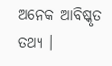ଅନେକ ଆବିଷ୍କୃତ ତଥ୍ୟ ।